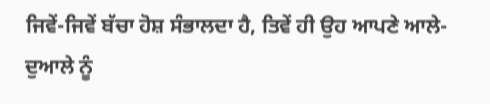ਜਿਵੇਂ-ਜਿਵੇਂ ਬੱਚਾ ਹੋਸ਼ ਸੰਭਾਲਦਾ ਹੈ, ਤਿਵੇਂ ਹੀ ਉਹ ਆਪਣੇ ਆਲੇ-ਦੁਆਲੇ ਨੂੰ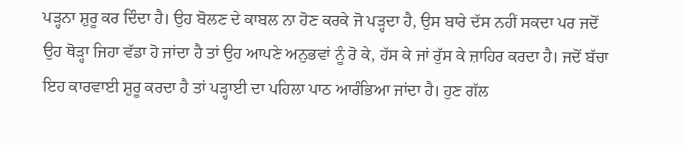ਪੜ੍ਹਨਾ ਸ਼ੁਰੂ ਕਰ ਦਿੰਦਾ ਹੈ। ਉਹ ਬੋਲਣ ਦੇ ਕਾਬਲ ਨਾ ਹੋਣ ਕਰਕੇ ਜੋ ਪੜ੍ਹਦਾ ਹੈ, ਉਸ ਬਾਰੇ ਦੱਸ ਨਹੀਂ ਸਕਦਾ ਪਰ ਜਦੋਂ ਉਹ ਥੋੜ੍ਹਾ ਜਿਹਾ ਵੱਡਾ ਹੋ ਜਾਂਦਾ ਹੈ ਤਾਂ ਉਹ ਆਪਣੇ ਅਨੁਭਵਾਂ ਨੂੰ ਰੋ ਕੇ, ਹੱਸ ਕੇ ਜਾਂ ਰੁੱਸ ਕੇ ਜ਼ਾਹਿਰ ਕਰਦਾ ਹੈ। ਜਦੋਂ ਬੱਚਾ ਇਹ ਕਾਰਵਾਈ ਸ਼ੁਰੂ ਕਰਦਾ ਹੈ ਤਾਂ ਪੜ੍ਹਾਈ ਦਾ ਪਹਿਲਾ ਪਾਠ ਆਰੰਭਿਆ ਜਾਂਦਾ ਹੈ। ਹੁਣ ਗੱਲ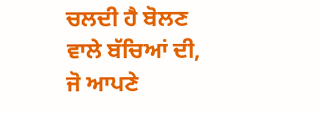ਚਲਦੀ ਹੈ ਬੋਲਣ ਵਾਲੇ ਬੱਚਿਆਂ ਦੀ, ਜੋ ਆਪਣੇ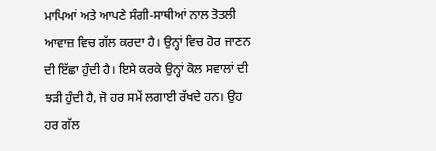ਮਾਪਿਆਂ ਅਤੇ ਆਪਣੇ ਸੰਗੀ-ਸਾਥੀਆਂ ਨਾਲ ਤੋਤਲੀ ਆਵਾਜ਼ ਵਿਚ ਗੱਲ ਕਰਦਾ ਹੈ। ਉਨ੍ਹਾਂ ਵਿਚ ਹੋਰ ਜਾਣਨ ਦੀ ਇੱਛਾ ਹੁੰਦੀ ਹੈ। ਇਸੇ ਕਰਕੇ ਉਨ੍ਹਾਂ ਕੋਲ ਸਵਾਲਾਂ ਦੀ ਝੜੀ ਹੁੰਦੀ ਹੈ, ਜੋ ਹਰ ਸਮੇਂ ਲਗਾਈ ਰੱਖਦੇ ਹਨ। ਉਹ ਹਰ ਗੱਲ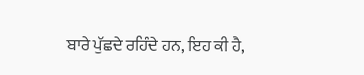ਬਾਰੇ ਪੁੱਛਦੇ ਰਹਿੰਦੇ ਹਨ, ਇਹ ਕੀ ਹੈ,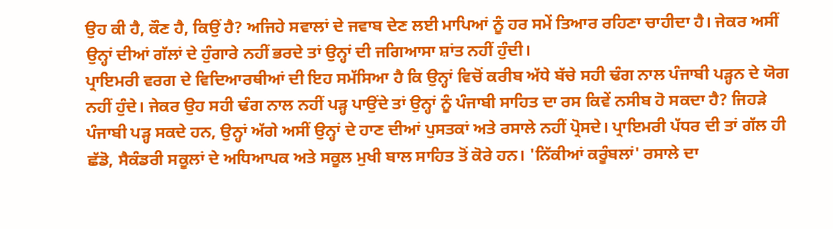ਉਹ ਕੀ ਹੈ, ਕੌਣ ਹੈ, ਕਿਉਂ ਹੈ? ਅਜਿਹੇ ਸਵਾਲਾਂ ਦੇ ਜਵਾਬ ਦੇਣ ਲਈ ਮਾਪਿਆਂ ਨੂੰ ਹਰ ਸਮੇਂ ਤਿਆਰ ਰਹਿਣਾ ਚਾਹੀਦਾ ਹੈ। ਜੇਕਰ ਅਸੀਂ ਉਨ੍ਹਾਂ ਦੀਆਂ ਗੱਲਾਂ ਦੇ ਹੁੰਗਾਰੇ ਨਹੀਂ ਭਰਦੇ ਤਾਂ ਉਨ੍ਹਾਂ ਦੀ ਜਗਿਆਸਾ ਸ਼ਾਂਤ ਨਹੀਂ ਹੁੰਦੀ।
ਪ੍ਰਾਇਮਰੀ ਵਰਗ ਦੇ ਵਿਦਿਆਰਥੀਆਂ ਦੀ ਇਹ ਸਮੱਸਿਆ ਹੈ ਕਿ ਉਨ੍ਹਾਂ ਵਿਚੋਂ ਕਰੀਬ ਅੱਧੇ ਬੱਚੇ ਸਹੀ ਢੰਗ ਨਾਲ ਪੰਜਾਬੀ ਪੜ੍ਹਨ ਦੇ ਯੋਗ ਨਹੀਂ ਹੁੰਦੇ। ਜੇਕਰ ਉਹ ਸਹੀ ਢੰਗ ਨਾਲ ਨਹੀਂ ਪੜ੍ਹ ਪਾਉਂਦੇ ਤਾਂ ਉਨ੍ਹਾਂ ਨੂੰ ਪੰਜਾਬੀ ਸਾਹਿਤ ਦਾ ਰਸ ਕਿਵੇਂ ਨਸੀਬ ਹੋ ਸਕਦਾ ਹੈ? ਜਿਹੜੇ ਪੰਜਾਬੀ ਪੜ੍ਹ ਸਕਦੇ ਹਨ, ਉਨ੍ਹਾਂ ਅੱਗੇ ਅਸੀਂ ਉਨ੍ਹਾਂ ਦੇ ਹਾਣ ਦੀਆਂ ਪੁਸਤਕਾਂ ਅਤੇ ਰਸਾਲੇ ਨਹੀਂ ਪ੍ਰੋਸਦੇ। ਪ੍ਰਾਇਮਰੀ ਪੱਧਰ ਦੀ ਤਾਂ ਗੱਲ ਹੀ ਛੱਡੋ, ਸੈਕੰਡਰੀ ਸਕੂਲਾਂ ਦੇ ਅਧਿਆਪਕ ਅਤੇ ਸਕੂਲ ਮੁਖੀ ਬਾਲ ਸਾਹਿਤ ਤੋਂ ਕੋਰੇ ਹਨ। 'ਨਿੱਕੀਆਂ ਕਰੂੰਬਲਾਂ' ਰਸਾਲੇ ਦਾ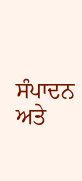ਸੰਪਾਦਨ ਅਤੇ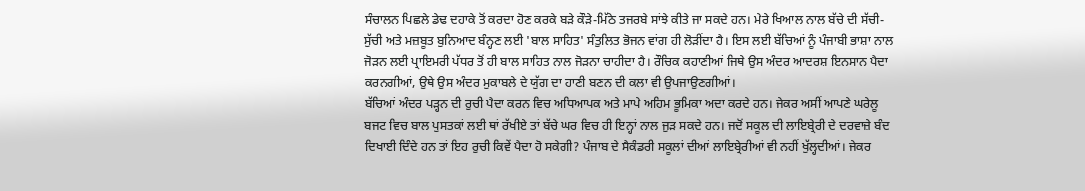ਸੰਚਾਲਨ ਪਿਛਲੇ ਡੇਢ ਦਹਾਕੇ ਤੋਂ ਕਰਦਾ ਹੋਣ ਕਰਕੇ ਬੜੇ ਕੌੜੇ-ਮਿੱਠੇ ਤਜਰਬੇ ਸਾਂਝੇ ਕੀਤੇ ਜਾ ਸਕਦੇ ਹਨ। ਮੇਰੇ ਖਿਆਲ ਨਾਲ ਬੱਚੇ ਦੀ ਸੱਚੀ-ਸੁੱਚੀ ਅਤੇ ਮਜ਼ਬੂਤ ਬੁਨਿਆਦ ਬੰਨ੍ਹਣ ਲਈ 'ਬਾਲ ਸਾਹਿਤ' ਸੰਤੁਲਿਤ ਭੋਜਨ ਵਾਂਗ ਹੀ ਲੋੜੀਂਦਾ ਹੈ। ਇਸ ਲਈ ਬੱਚਿਆਂ ਨੂੰ ਪੰਜਾਬੀ ਭਾਸ਼ਾ ਨਾਲ ਜੋੜਨ ਲਈ ਪ੍ਰਾਇਮਰੀ ਪੱਧਰ ਤੋਂ ਹੀ ਬਾਲ ਸਾਹਿਤ ਨਾਲ ਜੋੜਨਾ ਚਾਹੀਦਾ ਹੈ। ਰੌਚਿਕ ਕਹਾਣੀਆਂ ਜਿਥੇ ਉਸ ਅੰਦਰ ਆਦਰਸ਼ ਇਨਸਾਨ ਪੈਦਾ ਕਰਨਗੀਆਂ, ਉਥੇ ਉਸ ਅੰਦਰ ਮੁਕਾਬਲੇ ਦੇ ਯੁੱਗ ਦਾ ਹਾਣੀ ਬਣਨ ਦੀ ਕਲਾ ਵੀ ਉਪਜਾਉਣਗੀਆਂ।
ਬੱਚਿਆਂ ਅੰਦਰ ਪੜ੍ਹਨ ਦੀ ਰੁਚੀ ਪੈਦਾ ਕਰਨ ਵਿਚ ਅਧਿਆਪਕ ਅਤੇ ਮਾਪੇ ਅਹਿਮ ਭੂਮਿਕਾ ਅਦਾ ਕਰਦੇ ਹਨ। ਜੇਕਰ ਅਸੀਂ ਆਪਣੇ ਘਰੇਲੂ ਬਜਟ ਵਿਚ ਬਾਲ ਪੁਸਤਕਾਂ ਲਈ ਥਾਂ ਰੱਖੀਏ ਤਾਂ ਬੱਚੇ ਘਰ ਵਿਚ ਹੀ ਇਨ੍ਹਾਂ ਨਾਲ ਜੁੜ ਸਕਦੇ ਹਨ। ਜਦੋਂ ਸਕੂਲ ਦੀ ਲਾਇਬ੍ਰੇਰੀ ਦੇ ਦਰਵਾਜ਼ੇ ਬੰਦ ਦਿਖਾਈ ਦਿੰਦੇ ਹਨ ਤਾਂ ਇਹ ਰੁਚੀ ਕਿਵੇਂ ਪੈਦਾ ਹੋ ਸਕੇਗੀ? ਪੰਜਾਬ ਦੇ ਸੈਕੰਡਰੀ ਸਕੂਲਾਂ ਦੀਆਂ ਲਾਇਬ੍ਰੇਰੀਆਂ ਵੀ ਨਹੀਂ ਖੁੱਲ੍ਹਦੀਆਂ। ਜੇਕਰ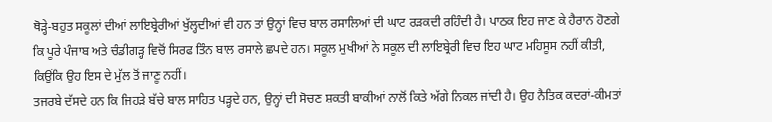ਥੋੜ੍ਹੇ-ਬਹੁਤ ਸਕੂਲਾਂ ਦੀਆਂ ਲਾਇਬ੍ਰੇਰੀਆਂ ਖੁੱਲ੍ਹਦੀਆਂ ਵੀ ਹਨ ਤਾਂ ਉਨ੍ਹਾਂ ਵਿਚ ਬਾਲ ਰਸਾਲਿਆਂ ਦੀ ਘਾਟ ਰੜਕਦੀ ਰਹਿੰਦੀ ਹੈ। ਪਾਠਕ ਇਹ ਜਾਣ ਕੇ ਹੈਰਾਨ ਹੋਣਗੇ ਕਿ ਪੂਰੇ ਪੰਜਾਬ ਅਤੇ ਚੰਡੀਗੜ੍ਹ ਵਿਚੋਂ ਸਿਰਫ ਤਿੰਨ ਬਾਲ ਰਸਾਲੇ ਛਪਦੇ ਹਨ। ਸਕੂਲ ਮੁਖੀਆਂ ਨੇ ਸਕੂਲ ਦੀ ਲਾਇਬ੍ਰੇਰੀ ਵਿਚ ਇਹ ਘਾਟ ਮਹਿਸੂਸ ਨਹੀਂ ਕੀਤੀ, ਕਿਉਂਕਿ ਉਹ ਇਸ ਦੇ ਮੁੱਲ ਤੋਂ ਜਾਣੂ ਨਹੀਂ।
ਤਜਰਬੇ ਦੱਸਦੇ ਹਨ ਕਿ ਜਿਹੜੇ ਬੱਚੇ ਬਾਲ ਸਾਹਿਤ ਪੜ੍ਹਦੇ ਹਨ, ਉਨ੍ਹਾਂ ਦੀ ਸੋਚਣ ਸ਼ਕਤੀ ਬਾਕੀਆਂ ਨਾਲੋਂ ਕਿਤੇ ਅੱਗੇ ਨਿਕਲ ਜਾਂਦੀ ਹੈ। ਉਹ ਨੈਤਿਕ ਕਦਰਾਂ-ਕੀਮਤਾਂ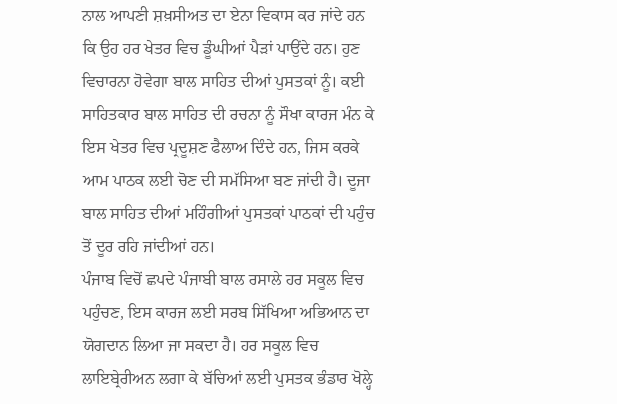ਨਾਲ ਆਪਣੀ ਸ਼ਖ਼ਸੀਅਤ ਦਾ ਏਨਾ ਵਿਕਾਸ ਕਰ ਜਾਂਦੇ ਹਨ ਕਿ ਉਹ ਹਰ ਖੇਤਰ ਵਿਚ ਡੂੰਘੀਆਂ ਪੈੜਾਂ ਪਾਉਂਦੇ ਹਨ। ਹੁਣ ਵਿਚਾਰਨਾ ਹੋਵੇਗਾ ਬਾਲ ਸਾਹਿਤ ਦੀਆਂ ਪੁਸਤਕਾਂ ਨੂੰ। ਕਈ ਸਾਹਿਤਕਾਰ ਬਾਲ ਸਾਹਿਤ ਦੀ ਰਚਨਾ ਨੂੰ ਸੌਖਾ ਕਾਰਜ ਮੰਨ ਕੇ ਇਸ ਖੇਤਰ ਵਿਚ ਪ੍ਰਦੂਸ਼ਣ ਫੈਲਾਅ ਦਿੰਦੇ ਹਨ, ਜਿਸ ਕਰਕੇ ਆਮ ਪਾਠਕ ਲਈ ਚੋਣ ਦੀ ਸਮੱਸਿਆ ਬਣ ਜਾਂਦੀ ਹੈ। ਦੂਜਾ ਬਾਲ ਸਾਹਿਤ ਦੀਆਂ ਮਹਿੰਗੀਆਂ ਪੁਸਤਕਾਂ ਪਾਠਕਾਂ ਦੀ ਪਹੁੰਚ ਤੋਂ ਦੂਰ ਰਹਿ ਜਾਂਦੀਆਂ ਹਨ।
ਪੰਜਾਬ ਵਿਚੋਂ ਛਪਦੇ ਪੰਜਾਬੀ ਬਾਲ ਰਸਾਲੇ ਹਰ ਸਕੂਲ ਵਿਚ ਪਹੁੰਚਣ, ਇਸ ਕਾਰਜ ਲਈ ਸਰਬ ਸਿੱਖਿਆ ਅਭਿਆਨ ਦਾ ਯੋਗਦਾਨ ਲਿਆ ਜਾ ਸਕਦਾ ਹੈ। ਹਰ ਸਕੂਲ ਵਿਚ ਲਾਇਬ੍ਰੇਰੀਅਨ ਲਗਾ ਕੇ ਬੱਚਿਆਂ ਲਈ ਪੁਸਤਕ ਭੰਡਾਰ ਖੋਲ੍ਹੇ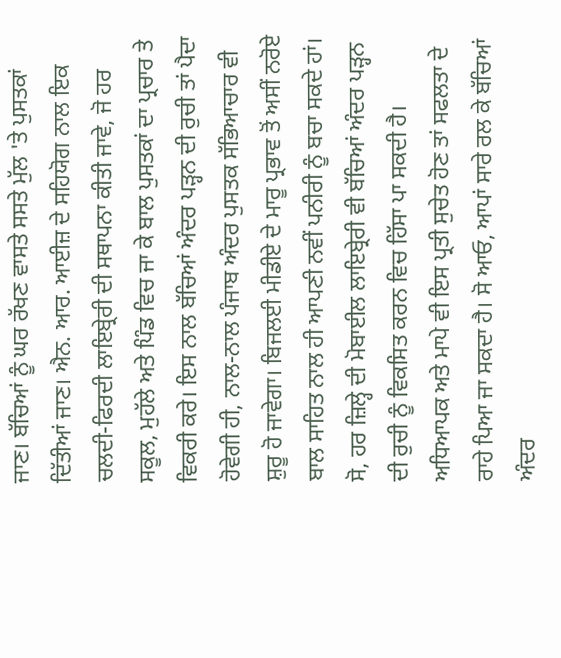ਜਾਣ। ਬੱਚਿਆਂ ਨੂੰ ਘਰ ਰੱਖਣ ਵਾਸਤੇ ਸਸਤੇ ਮੁੱਲ 'ਤੇ ਪੁਸਤਕਾਂ ਦਿੱਤੀਆਂ ਜਾਣ। ਐਨ. ਆਰ. ਆਈਜ਼ ਦੇ ਸਹਿਯੋਗ ਨਾਲ ਇਕ ਚਲਦੀ-ਫਿਰਦੀ ਲਾਇਬ੍ਰੇਰੀ ਦੀ ਸਥਾਪਨਾ ਕੀਤੀ ਜਾਵੇ, ਜੋ ਹਰ ਸਕੂਲ, ਮੁਹੱਲੇ ਅਤੇ ਪਿੰਡ ਵਿਚ ਜਾ ਕੇ ਬਾਲ ਪੁਸਤਕਾਂ ਦਾ ਪ੍ਰਚਾਰ ਤੇ ਵਿਕਰੀ ਕਰੇ। ਇਸ ਨਾਲ ਬੱਚਿਆਂ ਅੰਦਰ ਪੜ੍ਹਨ ਦੀ ਰੁਚੀ ਤਾਂ ਪੈਦਾ ਹੋਵੇਗੀ ਹੀ, ਨਾਲ-ਨਾਲ ਪੰਜਾਬ ਅੰਦਰ ਪੁਸਤਕ ਸੱਭਿਆਚਾਰ ਵੀ ਸ਼ੁਰੂ ਹੋ ਜਾਵੇਗਾ। ਬਿਜਲਈ ਮੀਡੀਏ ਦੇ ਮਾਰੂ ਪ੍ਰਭਾਵ ਤੋਂ ਅਸੀਂ ਨਰੋਏ ਬਾਲ ਸਾਹਿਤ ਨਾਲ ਹੀ ਆਪਣੀ ਨਵੀਂ ਪਨੀਰੀ ਨੂੰ ਬਚਾ ਸਕਦੇ ਹਾਂ। ਸੋ, ਹਰ ਜ਼ਿਲ੍ਹੇ ਦੀ ਮੋਬਾਈਲ ਲਾਇਬ੍ਰੇਰੀ ਵੀ ਬੱਚਿਆਂ ਅੰਦਰ ਪੜ੍ਹਨ ਦੀ ਰੁਚੀ ਨੂੰ ਵਿਕਸਿਤ ਕਰਨ ਵਿਚ ਹਿੱਸਾ ਪਾ ਸਕਦੀ ਹੈ। ਅਧਿਆਪਕ ਅਤੇ ਮਾਪੇ ਵੀ ਇਸ ਪ੍ਰਤੀ ਸੁਚੇਤ ਹੋਣ ਤਾਂ ਸਫਲਤਾ ਦੇ ਰਾਹੇ ਪਿਆ ਜਾ ਸਕਦਾ ਹੈ। ਸੋ ਆਓ, ਆਪਾਂ ਸਾਰੇ ਰਲ ਕੇ ਬੱਚਿਆਂ ਅੰਦਰ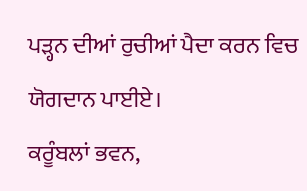ਪੜ੍ਹਨ ਦੀਆਂ ਰੁਚੀਆਂ ਪੈਦਾ ਕਰਨ ਵਿਚ ਯੋਗਦਾਨ ਪਾਈਏ।
ਕਰੂੰਬਲਾਂ ਭਵਨ,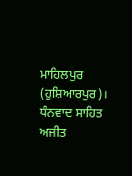ਮਾਹਿਲਪੁਰ (ਹੁਸ਼ਿਆਰਪੁਰ)।
ਧੰਨਵਾਦ ਸਾਹਿਤ ਅਜੀਤ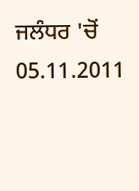ਜਲੰਧਰ 'ਚੋਂ 05.11.2011